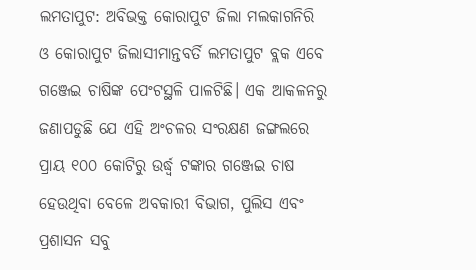ଲମତାପୁଟ: ଅବିଭକ୍ତ କୋରାପୁଟ ଜିଲା ମଲକାଗନିରି ଓ କୋରାପୁଟ ଜିଲାସୀମାନ୍ତବର୍ତି ଲମତାପୁଟ ବ୍ଲକ ଏବେ ଗଞ୍ଜେଇ ଚାଷିଙ୍କ ପେଂଟସ୍ଥଳି ପାଳଟିଛି। ଏକ ଆକଳନରୁ ଜଣାପଡୁଛି ଯେ ଏହି ଅଂଚଳର ସଂରକ୍ଷଣ ଜଙ୍ଗଲରେ ପ୍ରାୟ ୧୦୦ କୋଟିରୁ ଉର୍ଦ୍ଧ୍ଵ ଟଙ୍କାର ଗଞ୍ଜେଇ ଚାଷ ହେଉଥିବା ବେଳେ ଅବକାରୀ ବିଭାଗ, ପୁଲିସ ଏବଂ ପ୍ରଶାସନ ସବୁ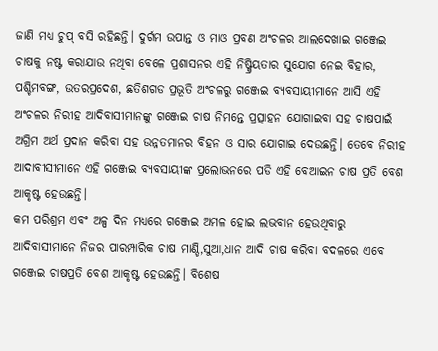ଜାଣି ମଧ୍ୟ ଚୁପ୍ ବସି ରହିଛନ୍ତି। ଦୁର୍ଗମ ଉପାନ୍ତ ଓ ମାଓ ପ୍ରବଣ ଅଂଚଳର ଆଲଦେଖାଇ ଗଞ୍ଜେଇ ଚାଷକୁ ନଷ୍ଟ କରାଯାଉ ନଥିବା ବେଳେ ପ୍ରଶାସନର ଏହି ନିଷ୍କ୍ରିୟତାର ସୁଯୋଗ ନେଇ ବିହାର, ପଶ୍ଚିମବଙ୍ଗ, ଉତରପ୍ରଦେଶ, ଛତିଶଗଡ ପ୍ରଭୂତି ଅଂଚଳରୁ ଗଞ୍ଜେଇ ବ୍ୟବସାୟୀମାନେ ଆସି ଏହି ଅଂଚଳର ନିରୀହ ଆଦିବାସୀମାନଙ୍କୁ ଗଞ୍ଜେଇ ଚାଷ ନିମନ୍ତେ ପ୍ରତ୍ସାହନ ଯୋଗାଇବା ସହ ଚାଷପାଇଁ ଅଗ୍ରିମ ଅର୍ଥ ପ୍ରଦାନ କରିବା ସହ ଉନ୍ନତମାନର ବିହନ ଓ ସାର ଯୋଗାଇ ଦେଉଛନ୍ତି। ତେବେ ନିରୀହ ଆଦାବୀସୀମାନେ ଏହି ଗଞ୍ଜେଇ ବ୍ୟବସାୟୀଙ୍କ ପ୍ରଲୋଭନରେ ପଡି ଏହି ବେଆଇନ ଚାଷ ପ୍ରତି ବେଶ ଆକୃଷ୍ଟ ହେଉଛନ୍ତି।
କମ ପରିଶ୍ରମ ଏବଂ ଅଳ୍ପ ଦିନ ମଧ୍ୟରେ ଗଞ୍ଜେଇ ଅମଳ ହୋଇ ଲଭବାନ ହେଉଥିବାରୁ ଆଦିବାସୀମାନେ ନିଜର ପାରମ୍ପାରିକ ଚାଷ ମାଣ୍ଡି,ସୁଆ,ଧାନ ଆଦି ଚାଷ କରିବା ବଦଳରେ ଏବେ ଗଞ୍ଜେଇ ଚାଷପ୍ରତି ବେଶ ଆକୃଷ୍ଟ ହେଉଛନ୍ତି। ବିଶେଷ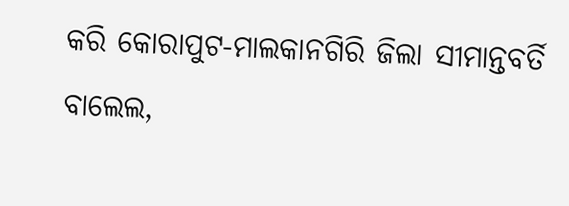କରି କୋରାପୁଟ-ମାଲକାନଗିରି ଜିଲା ସୀମାନ୍ତବର୍ତି ବାଲେଲ,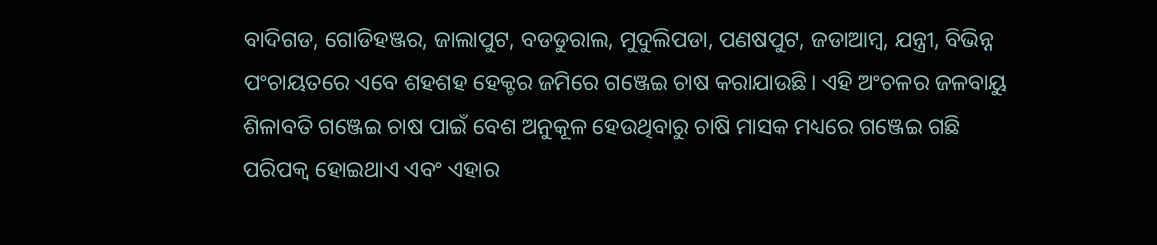ବାଦିଗଡ, ଗୋଡିହଞ୍ଜର, ଜାଲାପୁଟ, ବଡଡୁରାଲ, ମୁଦୁଲିପଡା, ପଣଷପୁଟ, ଜଡାଆମ୍ବ, ଯନ୍ତ୍ରୀ, ବିଭିନ୍ନ ପଂଚାୟତରେ ଏବେ ଶହଶହ ହେକ୍ଟର ଜମିରେ ଗଞ୍ଜେଇ ଚାଷ କରାଯାଉଛି। ଏହି ଅଂଚଳର ଜଳବାୟୁ ଶିଳାବତି ଗଞ୍ଜେଇ ଚାଷ ପାଇଁ ବେଶ ଅନୁକୂଳ ହେଉଥିବାରୁ ଚାଷି ମାସକ ମଧ୍ୟରେ ଗଞ୍ଜେଇ ଗଛି ପରିପକ୍ୱ ହୋଇଥାଏ ଏବଂ ଏହାର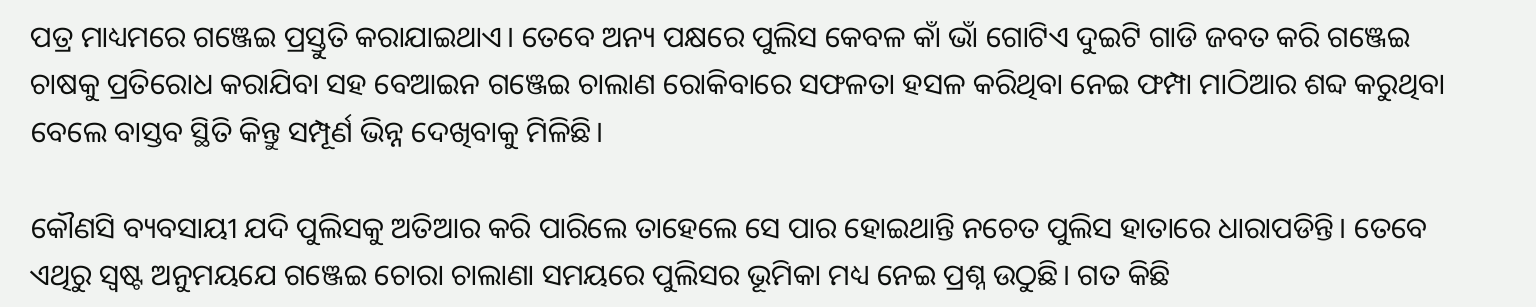ପତ୍ର ମାଧ୍ୟମରେ ଗଞ୍ଜେଇ ପ୍ରସ୍ତୁତି କରାଯାଇଥାଏ। ତେବେ ଅନ୍ୟ ପକ୍ଷରେ ପୁଲିସ କେବଳ କାଁ ଭାଁ ଗୋଟିଏ ଦୁଇଟି ଗାଡି ଜବତ କରି ଗଞ୍ଜେଇ ଚାଷକୁ ପ୍ରତିରୋଧ କରାଯିବା ସହ ବେଆଇନ ଗଞ୍ଜେଇ ଚାଲାଣ ରୋକିବାରେ ସଫଳତା ହସଳ କରିଥିବା ନେଇ ଫମ୍ପା ମାଠିଆର ଶବ୍ଦ କରୁଥିବା ବେଲେ ବାସ୍ତବ ସ୍ଥିତି କିନ୍ତୁ ସମ୍ପୂର୍ଣ ଭିନ୍ନ ଦେଖିବାକୁ ମିଳିଛି।

କୌଣସି ବ୍ୟବସାୟୀ ଯଦି ପୁଲିସକୁ ଅତିଆର କରି ପାରିଲେ ତାହେଲେ ସେ ପାର ହୋଇଥାନ୍ତି ନଚେତ ପୁଲିସ ହାତାରେ ଧାରାପଡିନ୍ତି। ତେବେ ଏଥିରୁ ସ୍ୱଷ୍ଟ ଅନୁମୟଯେ ଗଞ୍ଜେଇ ଚୋରା ଚାଲାଣା ସମୟରେ ପୁଲିସର ଭୂମିକା ମଧ୍ୟ ନେଇ ପ୍ରଶ୍ନ ଉଠୁଛି। ଗତ କିଛି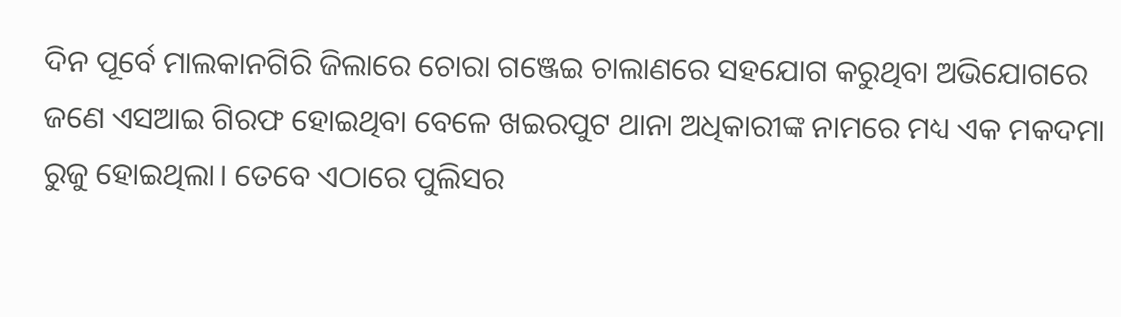ଦିନ ପୂର୍ବେ ମାଲକାନଗିରି ଜିଲାରେ ଚୋରା ଗଞ୍ଜେଇ ଚାଲାଣରେ ସହଯୋଗ କରୁଥିବା ଅଭିଯୋଗରେ ଜଣେ ଏସଆଇ ଗିରଫ ହୋଇଥିବା ବେଳେ ଖଇରପୁଟ ଥାନା ଅଧିକାରୀଙ୍କ ନାମରେ ମଧ୍ୟ ଏକ ମକଦମା ରୁଜୁ ହୋଇଥିଲା। ତେବେ ଏଠାରେ ପୁଲିସର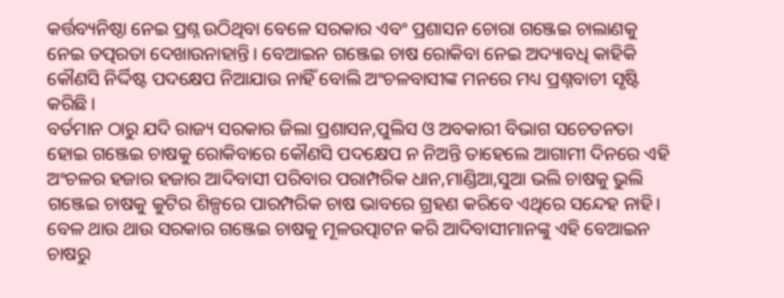କର୍ତ୍ତବ୍ୟନିଷ୍ଠା ନେଇ ପ୍ରଶ୍ନ ଉଠିଥିବା ବେଳେ ସରକାର ଏବଂ ପ୍ରଶାସନ ଚୋରା ଗଞ୍ଜେଇ ଚାଲାଣକୁ ନେଇ ତତ୍ପରତା ଦେଖାଉନାହାନ୍ତି। ବେଆଇନ ଗଞ୍ଜେଇ ଚାଷ ରୋକିବା ନେଇ ଅଦ୍ୟାବଧି କାହିକି କୌଣସି ନିର୍ଦ୍ଦିଷ୍ଟ ପଦକ୍ଷେପ ନିଆଯାଉ ନାହିଁ ବୋଲି ଅଂଚଳବାସୀଙ୍କ ମନରେ ମଧ୍ୟ ପ୍ରଶ୍ନବାଚୀ ସୃଷ୍ଟି କରିଛି।
ବର୍ତମାନ ଠାରୁ ଯଦି ରାଜ୍ୟ ସରକାର ଜିଲା ପ୍ରଶାସନ,ପୁଲିସ ଓ ଅବକାରୀ ବିଭାଗ ସଚେତନତା ହୋଇ ଗଞ୍ଜେଇ ଚାଷକୁ ରୋକିବାରେ କୌଣସି ପଦକ୍ଷେପ ନ ନିଅନ୍ତି ତାହେଲେ ଆଗାମୀ ଦିନରେ ଏହି ଅଂଚଳର ହଜାର ହଜାର ଆଦିବାସୀ ପରିବାର ପରାମ୍ପରିକ ଧାନ,ମାଣ୍ଡିଆ,ସୁଆ ଭଲି ଚାଷକୁ ଭୁଲି ଗଞ୍ଜେଇ ଚାଷକୁ କୁଟିର ଶିଳ୍ପରେ ପାରମ୍ପରିକ ଚାଷ ଭାବରେ ଗ୍ରହଣ କରିବେ ଏଥିରେ ସନ୍ଦେହ ନାହି। ବେଳ ଥାଉ ଥାଉ ସରକାର ଗଞ୍ଜେଇ ଚାଷକୁ ମୂଳଉତ୍ପାଟନ କରି ଆଦିବାସୀମାନଙ୍କୁ ଏହି ବେଆଇନ ଚାଷରୁ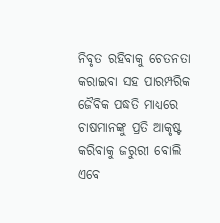ନିବୃତ ରହିବାକୁ ଚେତନତା କରାଇବା ସହ ପାରମ୍ପରିକ ଜୈବିକ ପଦ୍ଧତି ମାଧ୍ୟରେ ଚାଷମାନଙ୍କୁ ପ୍ରତି ଆକୃଷ୍ଟ କରିବାକୁ ଜରୁରୀ ବୋଲି ଏବେ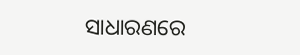ସାଧାରଣରେ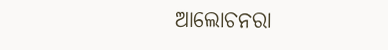ଆଲୋଚନରା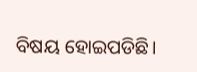ବିଷୟ ହୋଇପଡିଛି।